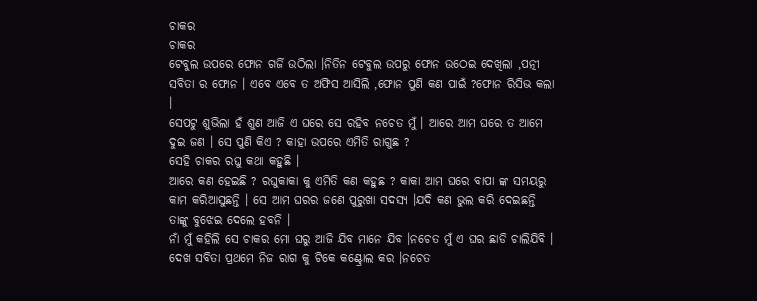ଚାକର
ଚାକର
ଟେବୁଲ ଉପରେ ଫୋନ ଗର୍ଜି ଉଠିଲା ।ନିତିନ ଟେବୁଲ ଉପରୁ ଫୋନ ଉଠେଇ ଦେଖିଲା ,ପତ୍ନୀ ସବିତା ର ଫୋନ । ଏବେ ଏବେ ତ ଅଫିସ ଆସିଲି ,ଫୋନ ପୁଣି କଣ ପାଇଁ ?ଫୋନ ରିସିଭ କଲା ।
ସେପଟୁ ଶୁଭିଲା ହଁ ଶୁଣ ଆଜି ଏ ଘରେ ସେ ରହିବ ନଚେତ ମୁଁ । ଆରେ ଆମ ଘରେ ତ ଆମେ ଦୁଇ ଜଣ । ସେ ପୁଣି କିଏ ? କାହା ଉପରେ ଏମିତି ରାଗୁଛ ?
ସେହି ଚାକର ରଘୁ କଥା କହୁଛି ।
ଆରେ କଣ ହେଇଛି ? ରଘୁକାକା କୁ ଏମିତି କଣ କହୁଛ ? କାକା ଆମ ଘରେ ବାପା ଙ୍କ ସମୟରୁ କାମ କରିଆସୁଛନ୍ତି । ସେ ଆମ ଘରର ଜଣେ ପୁରୁଖା ସଦସ୍ୟ ।ଯଦି କଣ ଭୁଲ କରି ଦେଇଛନ୍ତି ତାଙ୍କୁ ବୁଝେଇ ଦେଲେ ହବନି ।
ନାଁ ମୁଁ କହିଲି ସେ ଚାକର ମୋ ଘରୁ ଆଜି ଯିବ ମାନେ ଯିବ ।ନଚେତ ମୁଁ ଏ ଘର ଛାଡି ଚାଲିଯିବି ।
ଦେଖ ସବିତା ପ୍ରଥମେ ନିଜ ରାଗ କୁ ଟିକେ କଣ୍ଟ୍ରୋଲ କର ।ନଚେତ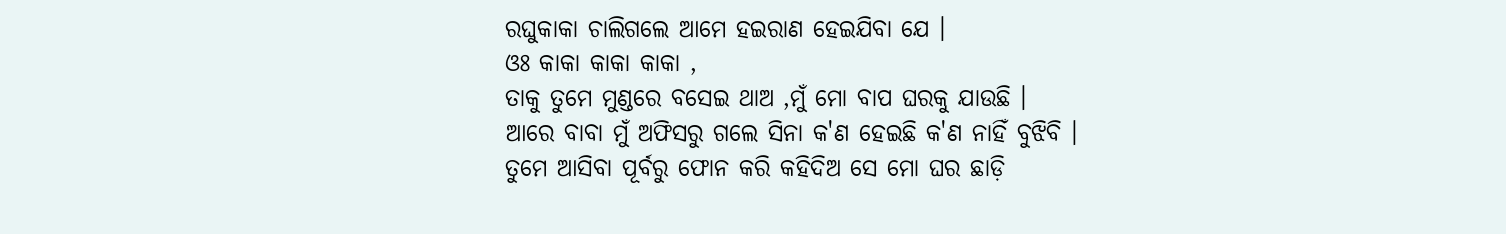ରଘୁକାକା ଚାଲିଗଲେ ଆମେ ହଇରାଣ ହେଇଯିବା ଯେ ।
ଓଃ କାକା କାକା କାକା ,
ତାକୁ ତୁମେ ମୁଣ୍ଡରେ ବସେଇ ଥାଅ ,ମୁଁ ମୋ ବାପ ଘରକୁ ଯାଉଛି ।
ଆରେ ବାବା ମୁଁ ଅଫିସରୁ ଗଲେ ସିନା କ'ଣ ହେଇଛି କ'ଣ ନାହିଁ ବୁଝିବି ।
ତୁମେ ଆସିବା ପୂର୍ବରୁ ଫୋନ କରି କହିଦିଅ ସେ ମୋ ଘର ଛାଡ଼ି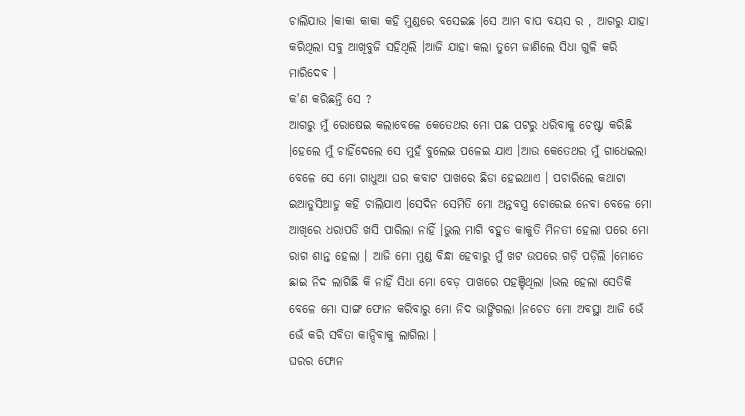ଚାଲିଯାଉ ।କାକା କାକା କହି ମୁଣ୍ଡରେ ବସେଇଛ ।ସେ ଆମ ବାପ ବୟସ ର , ଆଗରୁ ଯାହା କରିଥିଲା ସବୁ ଆଖିବୁଜି ସହିଥିଲି ।ଆଜି ଯାହା କଲା ତୁମେ ଜାଣିଲେ ସିଧା ଗୁଳି କରି ମାରିଦେଵ ।
କ'ଣ କରିଛନ୍ତି ସେ ?
ଆଗରୁ ମୁଁ ରୋଷେଇ କଲାବେଳେ କେତେଥର ମୋ ପଛ ପଟରୁ ଧରିବାକୁ ଚେଷ୍ଟା କରିଛି ।ହେଲେ ମୁଁ ଚାହିଁଦେଲେ ସେ ମୁହଁ ବୁଲେଇ ପଳେଇ ଯାଏ ।ଆଉ କେତେଥର ମୁଁ ଗାଧେଇଲା ବେଳେ ସେ ମୋ ଗାଧୁଆ ଘର କବାଟ ପାଖରେ ଛିଡା ହେଇଥାଏ । ପଚାରିଲେ କଥାଟା ଇଆଡୁସିଆଡୁ କହି ଚାଲିଯାଏ ।ସେଦିନ ସେମିତି ମୋ ଅନ୍ତବସ୍ତ୍ର ଚୋରେଇ ନେବା ବେଳେ ମୋ ଆଖିରେ ଧରାପଡି ଖସି ପାରିଲା ନାହିଁ ।ଭୁଲ ମାଗି ବହୁତ କାକୁତି ମିନତୀ ହେଲା ପରେ ମୋ ରାଗ ଶାନ୍ତ ହେଲା । ଆଜି ମୋ ମୁଣ୍ଡ ବିନ୍ଧା ହେବାରୁ ମୁଁ ଖଟ ଉପରେ ଗଡ଼ି ପଡ଼ିଲି ।ମୋତେ ଛାଇ ନିଦ ଲାଗିଛି କି ନାହିଁ ସିଧା ମୋ ବେଡ଼ ପାଖରେ ପହଞ୍ଚିଥିଲା ।ଭଲ ହେଲା ସେତିକି ବେଳେ ମୋ ସାଙ୍ଗ ଫୋନ କରିବାରୁ ମୋ ନିଦ ଭାଙ୍ଗିଗଲା ।ନଚେତ ମୋ ଅବସ୍ଥା ଆଜି ଭେଁ ଭେଁ କରି ସବିତା କାନ୍ଦିବାକୁ ଲାଗିଲା ।
ଘରର ଫୋନ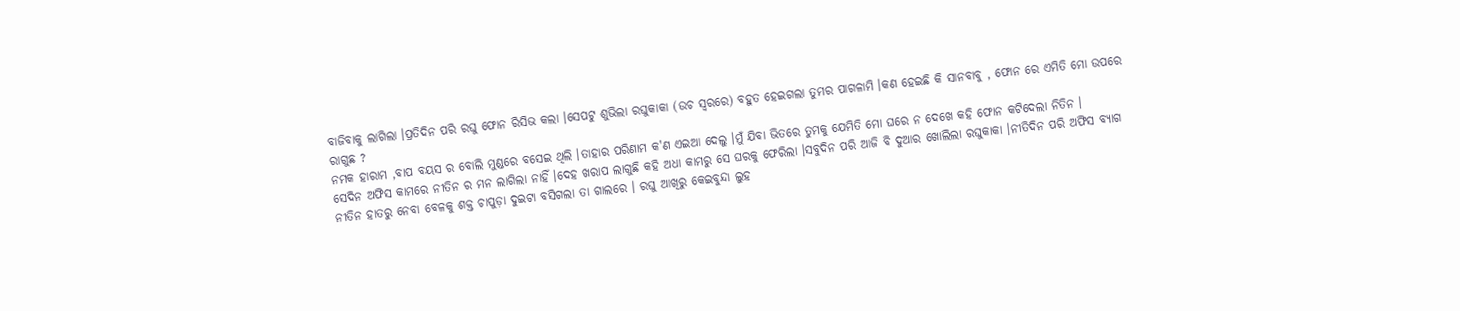ବାଜିବାକୁ ଲାଗିଲା ।ପ୍ରତିଦିନ ପରି ରଘୁ ଫୋନ ରିସିଭ କଲା ।ସେପଟୁ ଶୁଭିଲା ରଘୁକାକା (ଉଚ ସ୍ୱରରେ) ବହୁତ ହେଇଗଲା ତୁମର ପାଗଳାମି ।କଣ ହେଇଛି କି ସାନବାବୁ , ଫୋନ ରେ ଏମିତି ମୋ ଉପରେ ରାଗୁଛ ?
ନମକ ହାରାମ ,ବାପ ବୟସ ର ବୋଲି ମୁଣ୍ଡରେ ବସେଇ ଥିଲି ।ତାହାର ପରିଣାମ କ'ଣ ଏଇଆ ଦେଲୁ ।ମୁଁ ଯିବା ଭିତରେ ତୁମକୁ ଯେମିତି ମୋ ଘରେ ନ ଦେଖେ କହି ଫୋନ କଟିଦେଲା ନିତିନ ।
ସେଦିନ ଅଫିସ କାମରେ ନୀତିନ ର ମନ ଲାଗିଲା ନାହିଁ ।ଦେହ ଖରାପ ଲାଗୁଛି କହି ଅଧା କାମରୁ ସେ ଘରକୁ ଫେରିଲା ।ସବୁଦିନ ପରି ଆଜି ବି ଦୁଆର ଖୋଲିଲା ରଘୁକାକା ।ନୀତିଦିନ ପରି ଅଫିସ ବ୍ୟାଗ ନୀତିନ ହାତରୁ ନେବା ବେଳକୁ ଶକ୍ତ ଚାପୁଡ଼ା ଦୁଇଟା ବସିଗଲା ତା ଗାଲରେ । ରଘୁ ଆଖିରୁ କେଇବୁନ୍ଦା ଲୁହ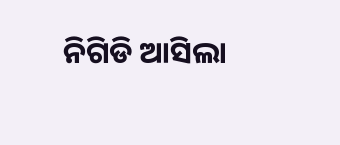ନିଗିଡି ଆସିଲା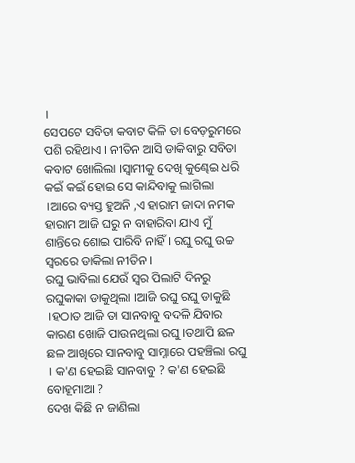।
ସେପଟେ ସବିତା କବାଟ କିଳି ତା ବେଡ଼ରୁମରେ ପଶି ରହିଥାଏ । ନୀତିନ ଆସି ଡାକିବାରୁ ସବିତା କବାଟ ଖୋଲିଲା ।ସ୍ୱାମୀକୁ ଦେଖି କୁଣ୍ଢେଇ ଧରି କଇଁ କଇଁ ହୋଇ ସେ କାନ୍ଦିବାକୁ ଲାଗିଲା ।ଆରେ ବ୍ୟସ୍ତ ହୁଅନି ,ଏ ହାରାମ ଜାଦା ନମକ ହାରାମ ଆଜି ଘରୁ ନ ବାହାରିବା ଯାଏ ମୁଁ ଶାନ୍ତିରେ ଶୋଇ ପାରିବି ନାହିଁ । ରଘୁ ରଘୁ ଉଚ୍ଚ ସ୍ୱରରେ ଡାକିଲା ନୀତିନ ।
ରଘୁ ଭାବିଲା ଯେଉଁ ସ୍ୱର ପିଲାଟି ଦିନରୁ ରଘୁକାକା ଡାକୁଥିଲା ।ଆଜି ରଘୁ ରଘୁ ଡାକୁଛି ।ହଠାତ ଆଜି ତା ସାନବାବୁ ବଦଳି ଯିବାର କାରଣ ଖୋଜି ପାଉନଥିଲା ରଘୁ ।ତଥାପି ଛଳ ଛଳ ଆଖିରେ ସାନବାବୁ ସାମ୍ନାରେ ପହଞ୍ଚିଲା ରଘୁ । କ'ଣ ହେଇଛି ସାନବାବୁ ? କ'ଣ ହେଇଛି ବୋହୂମାଆ ?
ଦେଖ କିଛି ନ ଜାଣିଲା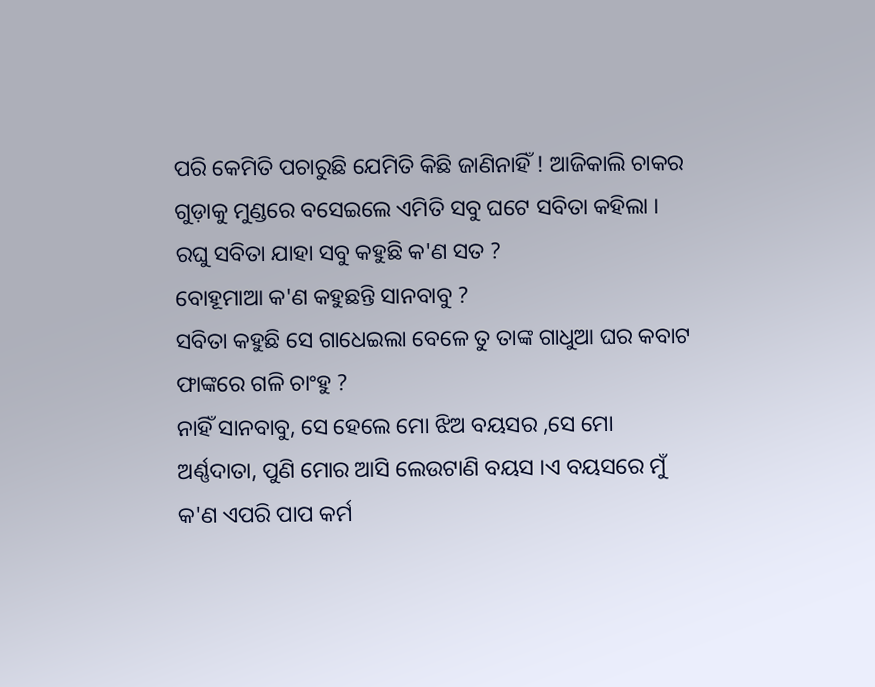ପରି କେମିତି ପଚାରୁଛି ଯେମିତି କିଛି ଜାଣିନାହିଁ ! ଆଜିକାଲି ଚାକର ଗୁଡ଼ାକୁ ମୁଣ୍ଡରେ ବସେଇଲେ ଏମିତି ସବୁ ଘଟେ ସବିତା କହିଲା ।
ରଘୁ ସବିତା ଯାହା ସବୁ କହୁଛି କ'ଣ ସତ ?
ବୋହୂମାଆ କ'ଣ କହୁଛନ୍ତି ସାନବାବୁ ?
ସବିତା କହୁଛି ସେ ଗାଧେଇଲା ବେଳେ ତୁ ତାଙ୍କ ଗାଧୁଆ ଘର କବାଟ ଫାଙ୍କରେ ଗଳି ଚାଂହୁ ?
ନାହିଁ ସାନବାବୁ, ସେ ହେଲେ ମୋ ଝିଅ ବୟସର ,ସେ ମୋ ଅର୍ଣ୍ଣଦାତା, ପୁଣି ମୋର ଆସି ଲେଉଟାଣି ବୟସ ।ଏ ବୟସରେ ମୁଁ କ'ଣ ଏପରି ପାପ କର୍ମ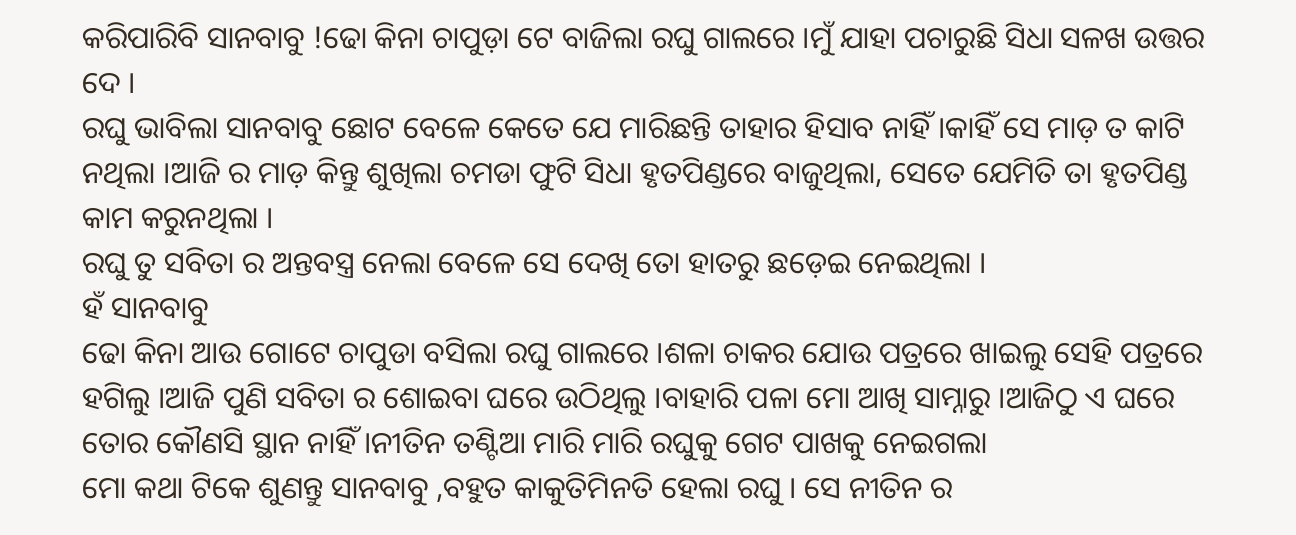କରିପାରିବି ସାନବାବୁ !ଢୋ କିନା ଚାପୁଡ଼ା ଟେ ବାଜିଲା ରଘୁ ଗାଲରେ ।ମୁଁ ଯାହା ପଚାରୁଛି ସିଧା ସଳଖ ଉତ୍ତର ଦେ ।
ରଘୁ ଭାବିଲା ସାନବାବୁ ଛୋଟ ବେଳେ କେତେ ଯେ ମାରିଛନ୍ତି ତାହାର ହିସାବ ନାହିଁ ।କାହିଁ ସେ ମାଡ଼ ତ କାଟି ନଥିଲା ।ଆଜି ର ମାଡ଼ କିନ୍ତୁ ଶୁଖିଲା ଚମଡା ଫୁଟି ସିଧା ହୃତପିଣ୍ଡରେ ବାଜୁଥିଲା, ସେତେ ଯେମିତି ତା ହୃତପିଣ୍ଡ କାମ କରୁନଥିଲା ।
ରଘୁ ତୁ ସବିତା ର ଅନ୍ତବସ୍ତ୍ର ନେଲା ବେଳେ ସେ ଦେଖି ତୋ ହାତରୁ ଛଡ଼େଇ ନେଇଥିଲା ।
ହଁ ସାନବାବୁ
ଢୋ କିନା ଆଉ ଗୋଟେ ଚାପୁଡା ବସିଲା ରଘୁ ଗାଲରେ ।ଶଳା ଚାକର ଯୋଉ ପତ୍ରରେ ଖାଇଲୁ ସେହି ପତ୍ରରେ ହଗିଲୁ ।ଆଜି ପୁଣି ସବିତା ର ଶୋଇବା ଘରେ ଉଠିଥିଲୁ ।ବାହାରି ପଳା ମୋ ଆଖି ସାମ୍ନାରୁ ।ଆଜିଠୁ ଏ ଘରେ ତୋର କୌଣସି ସ୍ଥାନ ନାହିଁ ।ନୀତିନ ତଣ୍ଟିଆ ମାରି ମାରି ରଘୁକୁ ଗେଟ ପାଖକୁ ନେଇଗଲା
ମୋ କଥା ଟିକେ ଶୁଣନ୍ତୁ ସାନବାବୁ ,ବହୁତ କାକୁତିମିନତି ହେଲା ରଘୁ । ସେ ନୀତିନ ର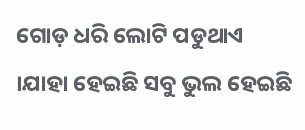ଗୋଡ଼ ଧରି ଲୋଟି ପଡୁଥାଏ ।ଯାହା ହେଇଛି ସବୁ ଭୁଲ ହେଇଛି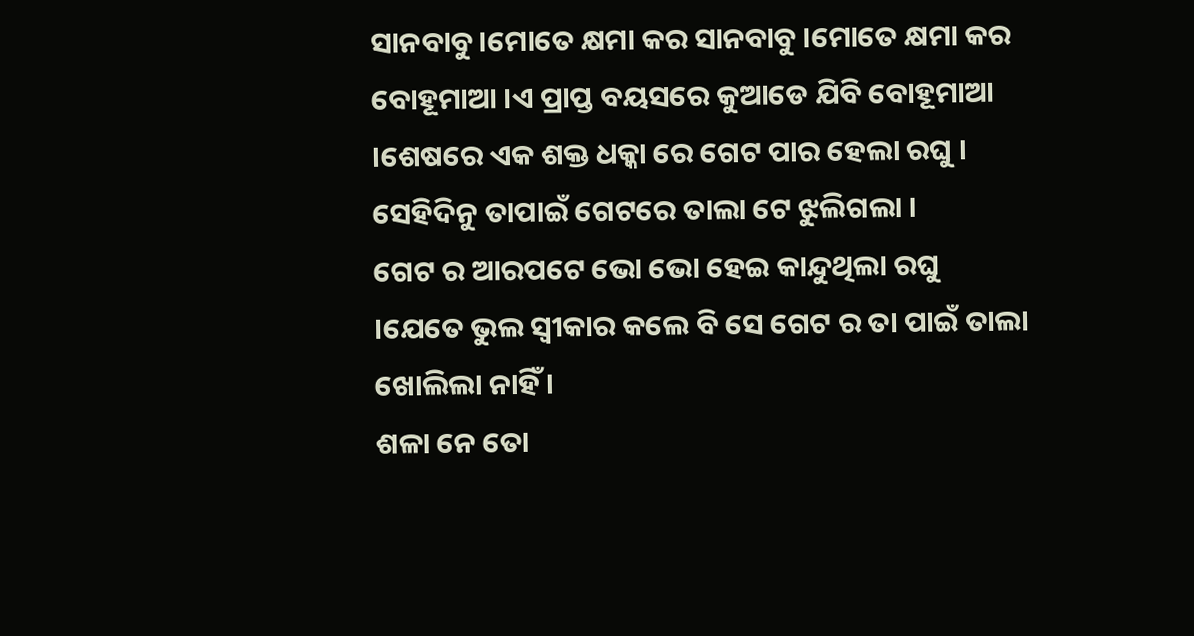ସାନବାବୁ ।ମୋତେ କ୍ଷମା କର ସାନବାବୁ ।ମୋତେ କ୍ଷମା କର ବୋହୂମାଆ ।ଏ ପ୍ରାପ୍ତ ବୟସରେ କୁଆଡେ ଯିବି ବୋହୂମାଆ ।ଶେଷରେ ଏକ ଶକ୍ତ ଧକ୍କା ରେ ଗେଟ ପାର ହେଲା ରଘୁ । ସେହିଦିନୁ ତାପାଇଁ ଗେଟରେ ତାଲା ଟେ ଝୁଲିଗଲା ।
ଗେଟ ର ଆରପଟେ ଭୋ ଭୋ ହେଇ କାନ୍ଦୁଥିଲା ରଘୁ ।ଯେତେ ଭୁଲ ସ୍ୱୀକାର କଲେ ବି ସେ ଗେଟ ର ତା ପାଇଁ ତାଲା ଖୋଲିଲା ନାହିଁ ।
ଶଳା ନେ ତୋ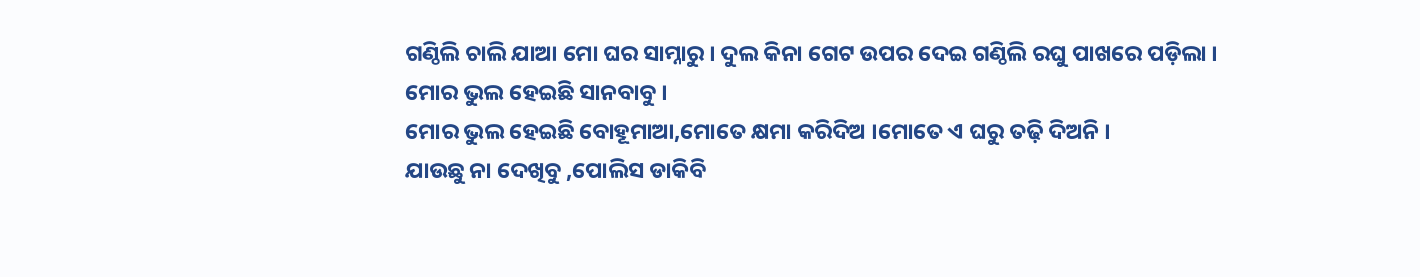ଗଣ୍ଠିଲି ଚାଲି ଯାଆ ମୋ ଘର ସାମ୍ନାରୁ । ଦୁଲ କିନା ଗେଟ ଉପର ଦେଇ ଗଣ୍ଠିଲି ରଘୁ ପାଖରେ ପଡ଼ିଲା ।
ମୋର ଭୁଲ ହେଇଛି ସାନବାବୁ ।
ମୋର ଭୁଲ ହେଇଛି ବୋହୂମାଆ,ମୋତେ କ୍ଷମା କରିଦିଅ ।ମୋତେ ଏ ଘରୁ ତଢ଼ି ଦିଅନି ।
ଯାଉଛୁ ନା ଦେଖିବୁ ,ପୋଲିସ ଡାକିବି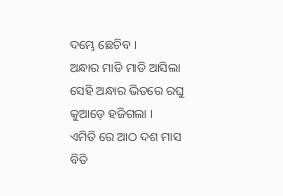ଦମ୍ଭେ ଛେଚିବ ।
ଅନ୍ଧାର ମାଡି ମାଡି ଆସିଲା ସେହି ଅନ୍ଧାର ଭିତରେ ରଘୁ କୁଆଡ଼େ ହଜିଗଲା ।
ଏମିତି ରେ ଆଠ ଦଶ ମାସ ବିତି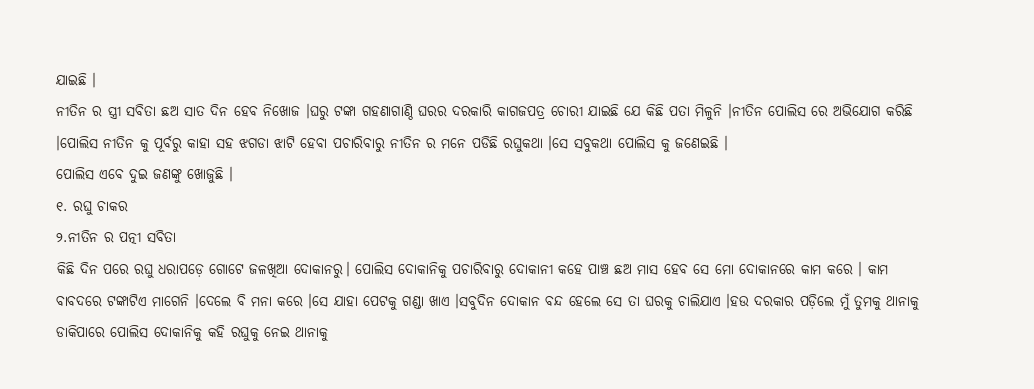ଯାଇଛି ।
ନୀତିନ ର ସ୍ତ୍ରୀ ସବିତା ଛଅ ସାତ ଦିନ ହେବ ନିଖୋଜ ।ଘରୁ ଟଙ୍କା ଗହଣାଗାଣ୍ଠି ଘରର ଦରକାରି କାଗଜପତ୍ର ଚୋରୀ ଯାଇଛି ଯେ କିଛି ପତା ମିଳୁନି ।ନୀତିନ ପୋଲିସ ରେ ଅଭିଯୋଗ କରିଛି ।ପୋଲିସ ନୀତିନ କୁ ପୂର୍ବରୁ କାହା ସହ ଝଗଡା ଝାଟି ହେବା ପଚାରିବାରୁ ନୀତିନ ର ମନେ ପଡିଛି ରଘୁକଥା ।ସେ ସବୁକଥା ପୋଲିସ କୁ ଜଣେଇଛି ।
ପୋଲିସ ଏବେ ଦୁଇ ଜଣଙ୍କୁ ଖୋଜୁଛି ।
୧. ରଘୁ ଚାକର
୨.ନୀତିନ ର ପତ୍ନୀ ସବିତା
କିଛି ଦିନ ପରେ ରଘୁ ଧରାପଡ଼େ ଗୋଟେ ଜଳଖିଆ ଦୋକାନରୁ। ପୋଲିସ ଦୋକାନିକୁ ପଚାରିବାରୁ ଦୋକାନୀ କହେ ପାଞ୍ଚ ଛଅ ମାସ ହେବ ସେ ମୋ ଦୋକାନରେ କାମ କରେ । କାମ ବାବଦରେ ଟଙ୍କାଟିଏ ମାଗେନି ।ଦେଲେ ବି ମନା କରେ ।ସେ ଯାହା ପେଟକୁ ଗଣ୍ଡା ଖାଏ ।ସବୁଦିନ ଦୋକାନ ବନ୍ଦ ହେଲେ ସେ ତା ଘରକୁ ଚାଲିଯାଏ ।ହଉ ଦରକାର ପଡ଼ିଲେ ମୁଁ ତୁମକୁ ଥାନାକୁ ଡାକିପାରେ ପୋଲିସ ଦୋକାନିକୁ କହି ରଘୁକୁ ନେଇ ଥାନାକୁ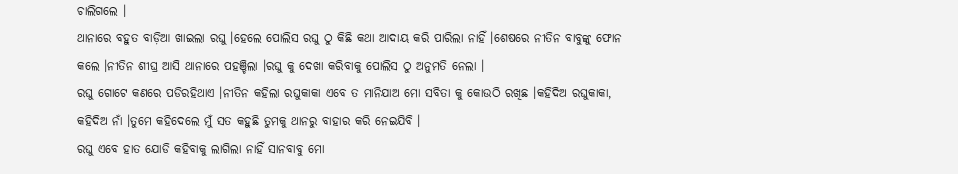ଚାଲିଗଲେ ।
ଥାନାରେ ବହୁତ ବାଡ଼ିଆ ଖାଇଲା ରଘୁ ।ହେଲେ ପୋଲିସ ରଘୁ ଠୁ କିଛି କଥା ଆଦାୟ କରି ପାରିଲା ନାହିଁ ।ଶେଷରେ ନୀତିନ ବାବୁଙ୍କୁ ଫୋନ କଲେ ।ନୀତିନ ଶୀଘ୍ର ଆସି ଥାନାରେ ପହଞ୍ଚିଲା ।ରଘୁ କୁ ଦେଖା କରିବାକୁ ପୋଲିସ ଠୁ ଅନୁମତି ନେଲା ।
ରଘୁ ଗୋଟେ କଣରେ ପଡିରହିଥାଏ ।ନୀତିନ କହିଲା ରଘୁକାକା ଏବେ ତ ମାନିଯାଅ ମୋ ସବିତା କୁ କୋଉଠି ରଖିଛ ।କହିଦିଅ ରଘୁକାକା, କହିଦିଅ ନାଁ ।ତୁମେ କହିଦେଲେ ମୁଁ ସତ କହୁଛି ତୁମକୁ ଥାନରୁ ବାହାର କରି ନେଇଯିବି ।
ରଘୁ ଏବେ ହାତ ଯୋଡି କହିବାକୁ ଲାଗିଲା ନାହିଁ ସାନବାବୁ ମୋ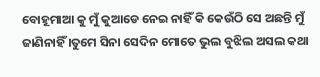ବୋହୂମାଆ କୁ ମୁଁ କୁଆଡେ ନେଇ ନାହିଁ କି କେଉଁଠି ସେ ଅଛନ୍ତି ମୁଁ ଜାଣିନାହିଁ ।ତୁମେ ସିନା ସେଦିନ ମୋତେ ଭୁଲ ବୁଝିଲ ଅସଲ କଥା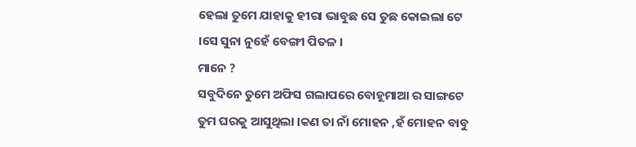ହେଲା ତୁମେ ଯାହାକୁ ହୀରା ଭାବୁଛ ସେ ତୁଛ କୋଇଲା ଟେ ।ସେ ସୁନା ନୁହେଁ ବେଙ୍ଗୀ ପିତଳ ।
ମାନେ ?
ସବୁଦିନେ ତୁମେ ଅଫିସ ଗଲାପରେ ବୋହୂମାଆ ର ସାଙ୍ଗଟେ ତୁମ ଘରକୁ ଆସୁଥିଲା ।କଣ ତା ନାଁ ମୋହନ ,ହଁ ମୋହନ ବାବୁ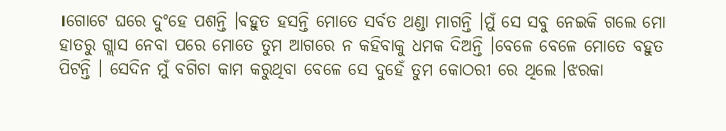।ଗୋଟେ ଘରେ ଦୁଂହେ ପଶନ୍ତି ।ବହୁତ ହସନ୍ତି ମୋତେ ସର୍ବତ ଥଣ୍ଡା ମାଗନ୍ତି ।ମୁଁ ସେ ସବୁ ନେଇକି ଗଲେ ମୋ ହାତରୁ ଗ୍ଲାସ ନେବା ପରେ ମୋତେ ତୁମ ଆଗରେ ନ କହିବାକୁ ଧମକ ଦିଅନ୍ତି ।ବେଳେ ବେଳେ ମୋତେ ବହୁତ ପିଟନ୍ତି । ସେଦିନ ମୁଁ ବଗିଚା କାମ କରୁଥିବା ବେଳେ ସେ ଦୁହେଁ ତୁମ କୋଠରୀ ରେ ଥିଲେ ।ଝରକା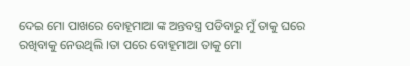ଦେଇ ମୋ ପାଖରେ ବୋହୂମାଆ ଙ୍କ ଅନ୍ତବସ୍ତ୍ର ପଡିବାରୁ ମୁଁ ତାକୁ ଘରେ ରଖିବାକୁ ନେଉଥିଲି ।ତା ପରେ ବୋହୂମାଆ ତାକୁ ମୋ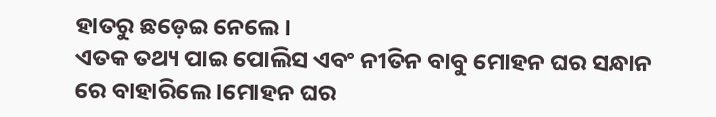ହାତରୁ ଛଡ଼େଇ ନେଲେ ।
ଏତକ ତଥ୍ୟ ପାଇ ପୋଲିସ ଏବଂ ନୀତିନ ବାବୁ ମୋହନ ଘର ସନ୍ଧାନ ରେ ବାହାରିଲେ ।ମୋହନ ଘର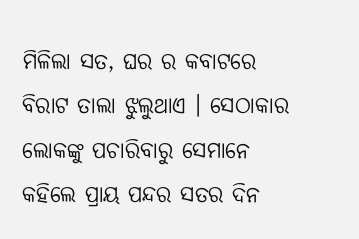ମିଳିଲା ସତ, ଘର ର କବାଟରେ ବିରାଟ ତାଲା ଝୁଲୁଥାଏ । ସେଠାକାର ଲୋକଙ୍କୁ ପଚାରିବାରୁ ସେମାନେ କହିଲେ ପ୍ରାୟ ପନ୍ଦର ସତର ଦିନ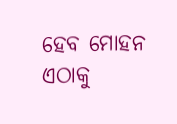ହେବ ମୋହନ ଏଠାକୁ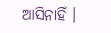ଆସିନାହିଁ ।